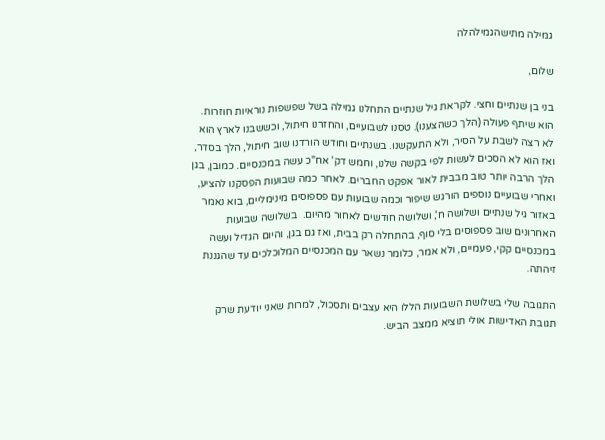גמילה מתישהגמילהלה

שלום,

בני בן שנתיים וחצי. לקראת גיל שנתיים התחלנו גמילה בשל שפשפות נוראיות חוזרות. הוא שיתף פעולה (הלך כשהצענו). טסנו לשבועיים, והחזרנו חיתול, וכששבנו לארץ הוא לא רצה לשבת על הסיר, ולא התעקשנו. בשנתיים וחודש הורדנו שוב חיתול, הלך בסדר, ואז הוא לא הסכים לעשות לפי בקשה שלנו, וחמש דק' אח"כ עשה במכנסיים. כמובן, בגן הלך הרבה יותר טוב מבבית לאור אפקט החברים. לאחר כמה שבועות הפסקנו להציע, ואחרי שבועיים נוספים הורגש שיפור וכמה שבועות עם פספוסים מינימליים, בוא נאמר באזור גיל שנתיים ושלושה ח', ושלושה חודשים לאחור מהיום.  בשלושה שבועות האחרונים שוב פספוסים בלי סוף, בהתחלה רק בבית, ואז גם בגן, והיום הגדיל ועשה במכנסיים קקי, פעמיים, ולא אמר, כלומר נשאר עם המכנסיים המלוכלכים עד שהגננת זיהתה.

התגובה שלי בשלושת השבועות הללו היא עצבים ותסכול, למרות שאני יודעת שרק תגובת האדישות אולי תוציא ממצב הביש.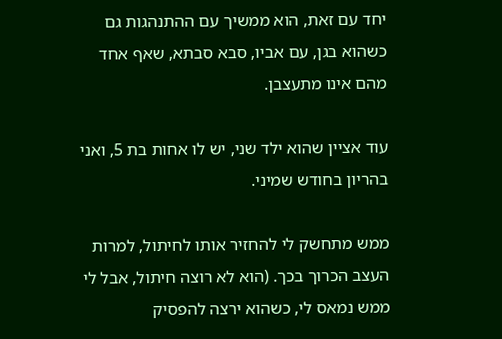יחד עם זאת, הוא ממשיך עם ההתנהגות גם כשהוא בגן, עם אביו, סבא סבתא, שאף אחד מהם אינו מתעצבן.

עוד אציין שהוא ילד שני, יש לו אחות בת 5, ואני בהריון בחודש שמיני.

ממש מתחשק לי להחזיר אותו לחיתול, למרות העצב הכרוך בכך. (הוא לא רוצה חיתול, אבל לי ממש נמאס לי, כשהוא ירצה להפסיק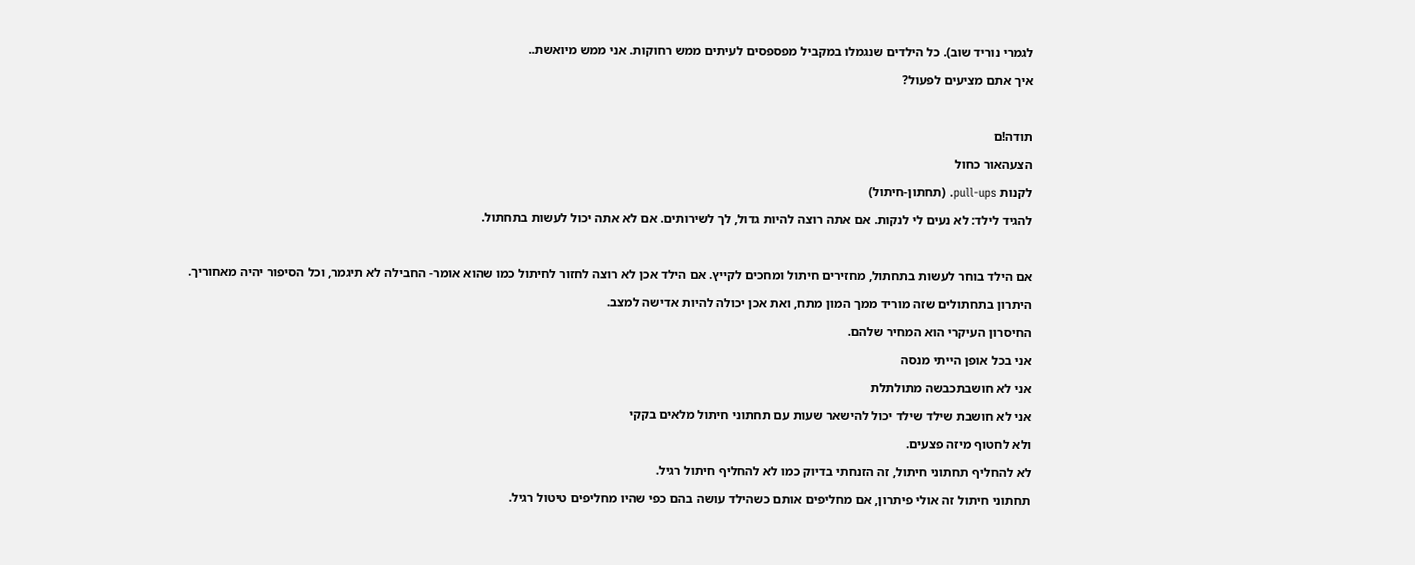לגמרי נוריד שוב). כל הילדים שנגמלו במקביל מפספסים לעיתים ממש רחוקות. אני ממש מיואשת..

איך אתם מציעים לפעול?



תודה!ם

הצעהאור כחול

לקנות pull-ups. (תחתון-חיתול)

להגיד לילד: לא נעים לי לנקות. אם אתה רוצה להיות גדול, לך לשירותים. אם לא אתה יכול לעשות בתחתול.



אם הילד בוחר לעשות בתחתול, מחזירים חיתול ומחכים לקייץ. אם הילד אכן לא רוצה לחזור לחיתול כמו שהוא אומר- החבילה לא תיגמר, וכל הסיפור יהיה מאחוריך.

היתרון בתחתולים שזה מוריד ממך המון מתח, ואת אכן יכולה להיות אדישה למצב.

החיסרון העיקרי הוא המחיר שלהם.

אני בכל אופן הייתי מנסה

אני לא חושבתכבשה מתולתלת

אני לא חושבת שילד שילד יכול להישאר שעות עם תחתוני חיתול מלאים בקקי

ולא לחטוף מיזה פצעים.

לא להחליף תחתוני חיתול, זה הזנחתי בדיוק כמו לא להחליף חיתול רגיל.

תחתוני חיתול זה אולי פיתרון, אם מחליפים אותם כשהילד עושה בהם כפי שהיו מחליפים טיטול רגיל.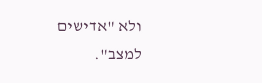ולא "אדישים למצב".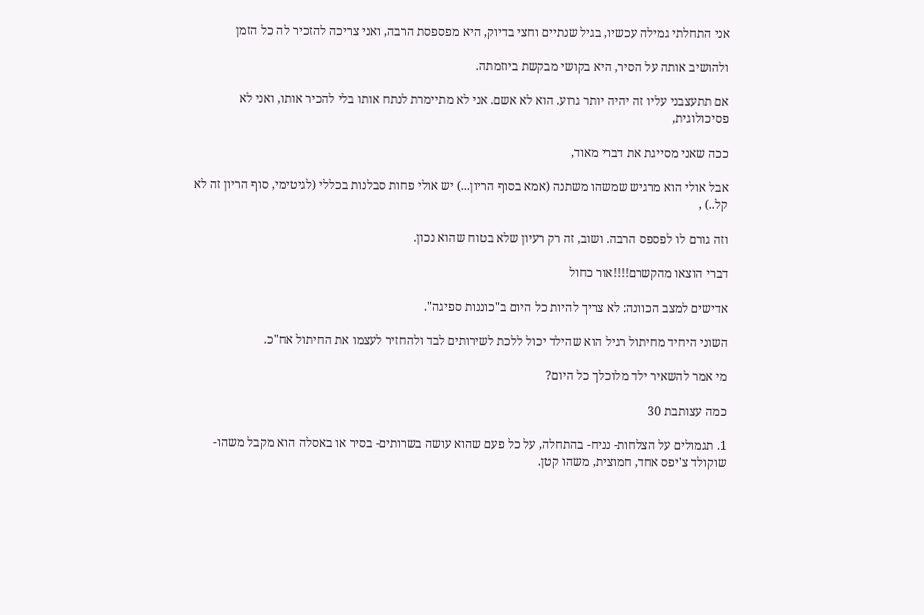אני התחלתי גמילה עכשיו, בגיל שנתיים וחצי בדיוק, היא מפספסת הרבה, ואני צריכה להזכיר לה כל הזמן

ולהושיב אותה על הסיר, היא בקושי מבקשת ביוזמתה.

אם תתעצבני עליו זה יהיה יותר גרוע. הוא לא אשם. אני לא מתיימרת לנתח אותו בלי להכיר אותו, ואני לא פסיכולוגית,

ככה שאני מסייגת את דברי מאוד,

אבל אולי הוא מרגיש שמשהו משתנה (אמא בסוף הריון...) יש אולי פחות סבלנות בכללי (לגיטימי, סוף הריון זה לא קל..) ,

וזה גורם לו לפספס הרבה. ושוב, זה רק רעיון שלא בטוח שהוא נכון.

דברי הוצאו מהקשרם!!!!אור כחול

אדישים למצב הכוונה: לא צריך להיות כל היום ב"כוננות ספיגה".

השוני היחיד מחיתול רגיל הוא שהילד יכול ללכת לשירותים לבד ולהחזיר לעצמו את החיתול אח"כ.

מי אמר להשאיר ילד מלוכלך כל היום?

כמה עצותבת 30

1. תגמולים על הצלחות- נניח- בהתחלה, על כל פעם שהוא עושה בשרותים- בסיר או באסלה הוא מקבל משהו- שוקולד צ'יפס אחד, חמוצית, משהו קטן.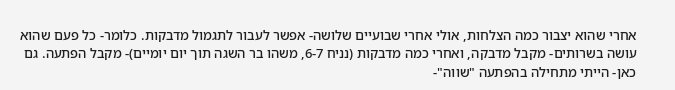אחרי שהוא יצבור כמה הצלחות, אולי אחרי שבועיים שלושה- אפשר לעבור לתגמול מדבקות. כלומר- כל פעם שהוא עושה בשרותים- מקבל מדבקה, ואחרי כמה מדבקות (נניח 6-7, משהו בר השגה תוך יום יומיים)- מקבל הפתעה. גם כאן- הייתי מתחילה בהפתעה "שווה"-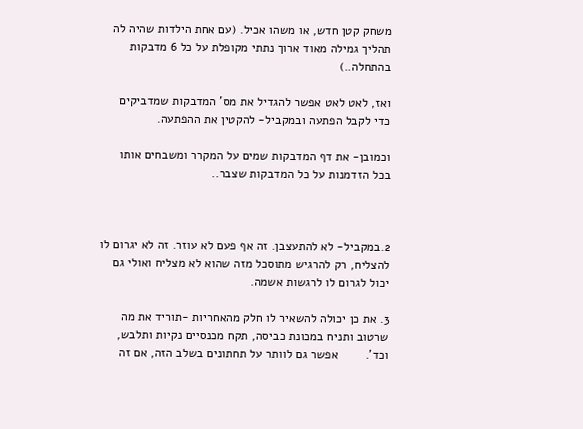משחק קטן חדש, או משהו אכיל. (עם אחת הילדות שהיה לה תהליך גמילה מאוד ארוך נתתי מקופלת על כל 6 מדבקות בהתחלה..)

ואז, לאט לאט אפשר להגדיל את מס' המדבקות שמדביקים כדי לקבל הפתעה ובמקביל- להקטין את ההפתעה.

וכמובן- את דף המדבקות שמים על המקרר ומשבחים אותו בכל הזדמנות על כל המדבקות שצבר..



2.במקביל- לא להתעצבן. זה אף פעם לא עוזר. זה לא יגרום לו להצליח, רק להרגיש מתוסכל מזה שהוא לא מצליח ואולי גם יכול לגרום לו לרגשות אשמה.

3. את כן יכולה להשאיר לו חלק מהאחריות -תוריד את מה שרטוב ותניח במכונת כביסה, תקח מכנסיים נקיות ותלבש, וכד'.        אפשר גם לוותר על תחתונים בשלב הזה, אם זה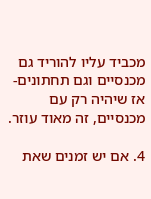מכביד עליו להוריד גם מכנסיים וגם תחתונים- אז שיהיה רק עם מכנסיים, זה מאוד עוזר.

4. אם יש זמנים שאת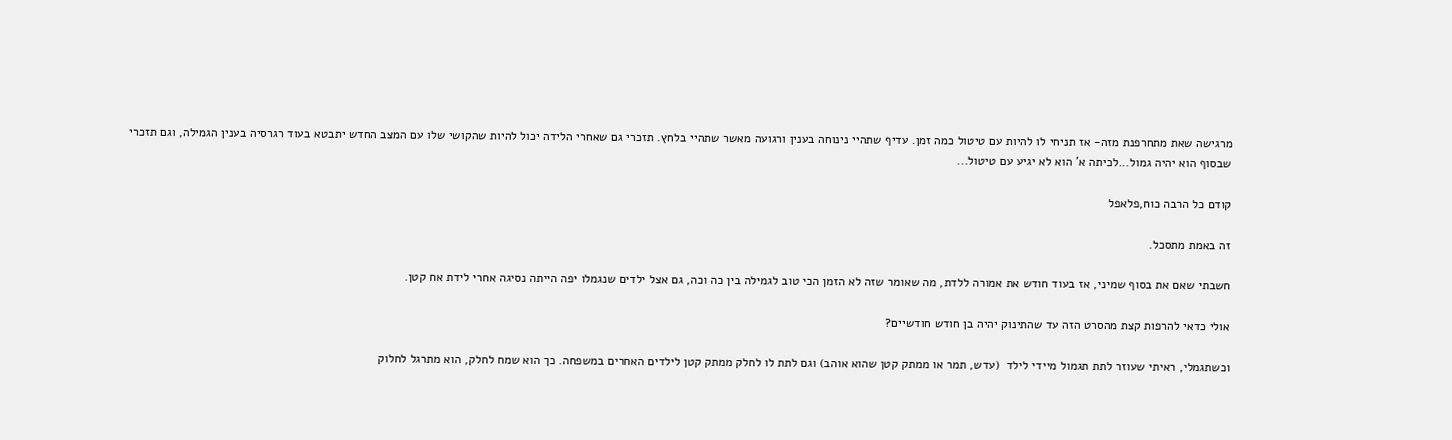מרגישה שאת מתחרפנת מזה- אז תניחי לו להיות עם טיטול כמה זמן. עדיף שתהיי נינוחה בענין ורגועה מאשר שתהיי בלחץ. תזכרי גם שאחרי הלידה יכול להיות שהקושי שלו עם המצב החדש יתבטא בעוד רגרסיה בענין הגמילה, וגם תזכרי שבסוף הוא יהיה גמול...לכיתה א' הוא לא יגיע עם טיטול...

קודם כל הרבה כוח,פלאפל

זה באמת מתסכל.

חשבתי שאם את בסוף שמיני, אז בעוד חודש את אמורה ללדת, מה שאומר שזה לא הזמן הכי טוב לגמילה בין כה וכה, גם אצל ילדים שנגמלו יפה הייתה נסיגה אחרי לידת אח קטן.

אולי כדאי להרפות קצת מהסרט הזה עד שהתינוק יהיה בן חודש חודשיים?

וכשתגמלי, ראיתי שעוזר לתת תגמול מיידי לילד  (עדש, תמר או ממתק קטן שהוא אוהב) וגם לתת לו לחלק ממתק קטן לילדים האחרים במשפחה. כך הוא שמח לחלק, הוא מתרגל לחלוק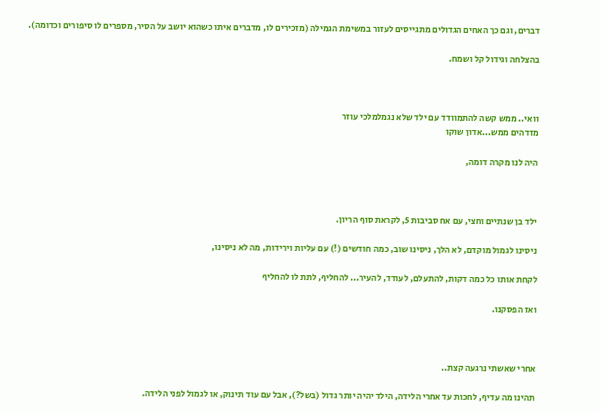דברים, וגם כך האחים הגדולים מתגייסים לעזור במשימת הגמילה (מזכירים לו, מדברים איתו כשהוא יושב על הסיר, מספרים לו סיפורים וכדומה).

בהצלחה וגידול קל ושמח.



וואי.. ממש קשה להתמוודד עם ילד שלא נגמלמלכי עוזר
מזדהים ממש...אדון שוקו

היה לנו מקרה דומה,



ילד בן שנתיים וחצי, עם אח סביבות 5, לקראת סוף הריון.

ניסינו לגמול מוקדם, לא הלך, ניסינו שוב, כמה חודשים (!) עם עליות וירידות, מה לא ניסינו,

לקחת אותו כל כמה דקות, להתעלם, לעודד, להעיר... להחליף, לתת לו להחליף

ואז הפסקנו.



אחרי שאשתי נרגעה קצת..

תהינו מה עדיף, לחכות עד אחרי הלידה, הילד יהיה יותר גדול (בשל?), אבל עם עוד תינוק, או לגמול לפני הלידה.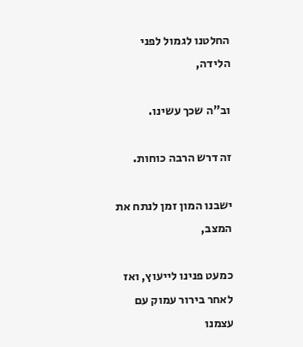החלטנו לגמול לפני הלידה,

וב"ה שכך עשינו.

זה דרש הרבה כוחות.

ישבנו המון זמן לנתח את המצב,

כמעט פנינו לייעוץ, ואז לאחר בירור עמוק עם עצמנו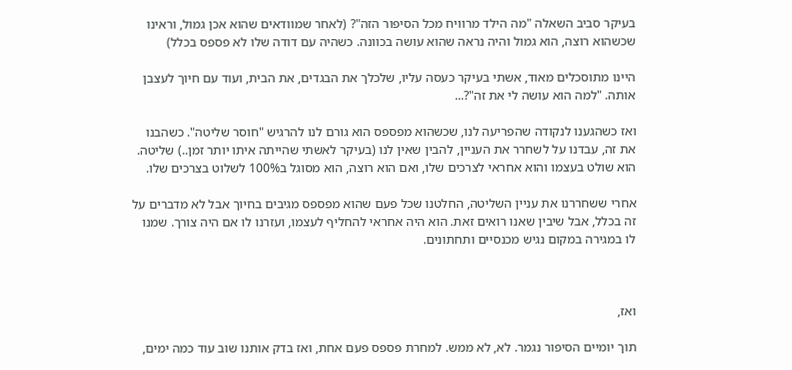בעיקר סביב השאלה "מה הילד מרוויח מכל הסיפור הזה"? (לאחר שמוודאים שהוא אכן גמול, וראינו שכשהוא רוצה, הוא גמול והיה נראה שהוא עושה בכוונה. כשהיה עם דודה שלו לא פספס בכלל)

היינו מתוסכלים מאוד, אשתי בעיקר כעסה עליו, שלכלך את הבגדים, את הבית, ועוד עם חיוך לעצבן אותה. "למה הוא עושה לי את זה"?...

ואז כשהגענו לנקודה שהפריעה לנו, שכשהוא מפספס הוא גורם לנו להרגיש "חוסר שליטה". כשהבנו את זה, עבדנו על לשחרר את העניין, להבין שאין לנו (בעיקר לאשתי שהייתה איתו יותר זמן..) שליטה. הוא שולט בעצמו והוא אחראי לצרכים שלו, ואם הוא רוצה, הוא מסוגל ב100% לשלוט בצרכים שלו.

אחרי ששחררנו את עניין השליטה, החלטנו שכל פעם שהוא מפספס מגיבים בחיוך אבל לא מדברים על זה בכלל, אבל שיבין שאנו רואים זאת. הוא היה אחראי להחליף לעצמו, ועזרנו לו אם היה צורך. שמנו לו במגירה במקום נגיש מכנסיים ותחתונים.



ואז,

תוך יומיים הסיפור נגמר. לא, לא ממש. למחרת פספס פעם אחת, ואז בדק אותנו שוב עוד כמה ימים,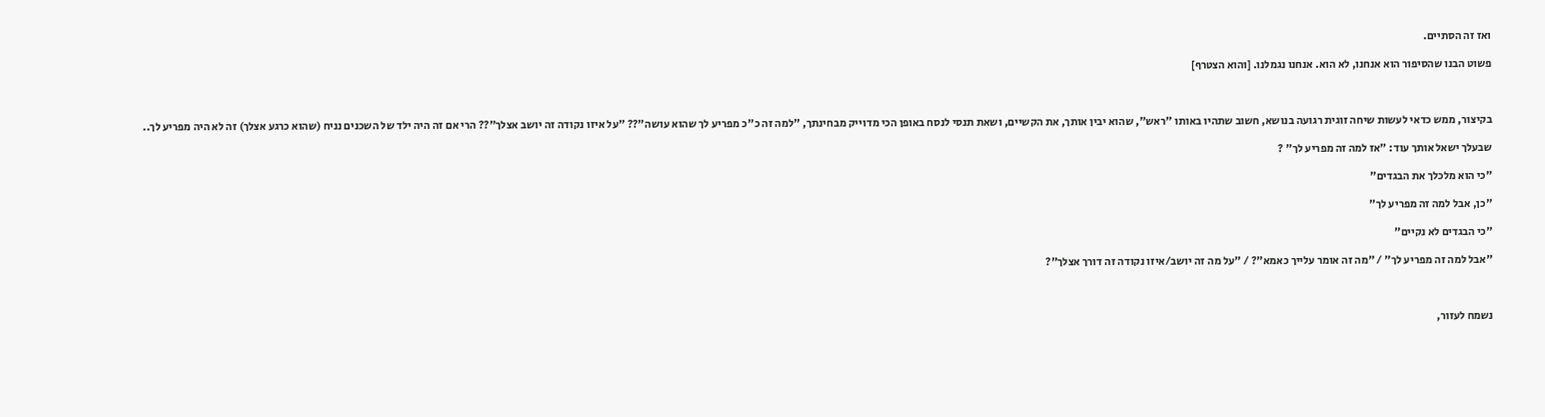ואז זה הסתיים.

פשוט הבנו שהסיפור הוא אנחנו, לא הוא. אנחנו נגמלנו. [והוא הצטרף]



בקיצור, ממש כדאי לעשות שיחה זוגית רגועה בנושא, חשוב שתהיו באותו "ראש", שהוא יבין אותך, את הקשיים, ושאת תנסי לנסח באופן הכי מדוייק מבחינתך, "למה זה כ"כ מפריע לך שהוא עושה"?? "על איזו נקודה זה יושב אצלך"?? הרי אם זה היה ילד של השכנים נניח (שהוא כרגע אצלך) זה לא היה מפריע לך..

שבעלך ישאל אותך עוד: "אז למה זה מפריע לך" ?

"כי הוא מלכלך את הבגדים"

"כן, אבל למה זה מפריע לך"

"כי הבגדים לא נקיים"

"אבל למה זה מפריע לך" / "מה זה אומר עלייך כאמא"? / "על מה זה יושב/איזו נקודה זה דורך אצלך"?



נשמח לעזור,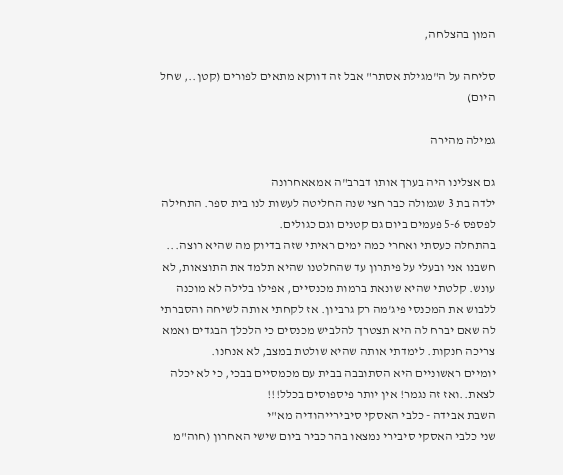המון בהצלחה,

סליחה על ה"מגילת אסתר" אבל זה דווקא מתאים לפורים (קטן.., שחל היום)

גמילה מהירה

גם אצלינו היה בערך אותו דברב"ה אמאאחרונה
ילדה בת 3 שגמולה כבר חצי שנה החליטה לעשות לנו בית ספר. התחילה לפספס 5-6 פעמים ביום גם קטנים וגם כגולים.
בהתחלה כעסתי ואחרי כמה ימים ראיתי שזה בדיוק מה שהיא רוצה...
חשבנו אני ובעלי על פיתרון עד שהחלטנו שהיא תלמד את התוצאות, לא עונש. קלטתי שהיא שונאת ברמות מכנסיים, אפילו בלילה לא מוכנה ללבוש את המכנסי פיג'מה רק גרביון. אז לקחתי אותה לשיחה והסברתי לה שאם יברח לה היא תצטרך להלביש מכנסים כי הלכלך הבגדים ואמא צריכה חנקות. לימדתי אותה שהיא שולטת במצב, לא אנחנו.
יומיים ראשוניים היא הסתובבה בבית עם מכמסיים בבכי, כי לא יכלה לצאת..ואז זה נגמר! אין יותר פיספוסים בכלל!!!
השבת אבידה - כלבי האסקי סיבירייהודיה מא"י
שני כלבי האסקי סיבירי נמצאו בהר כביר ביום שישי האחרון (חוה"מ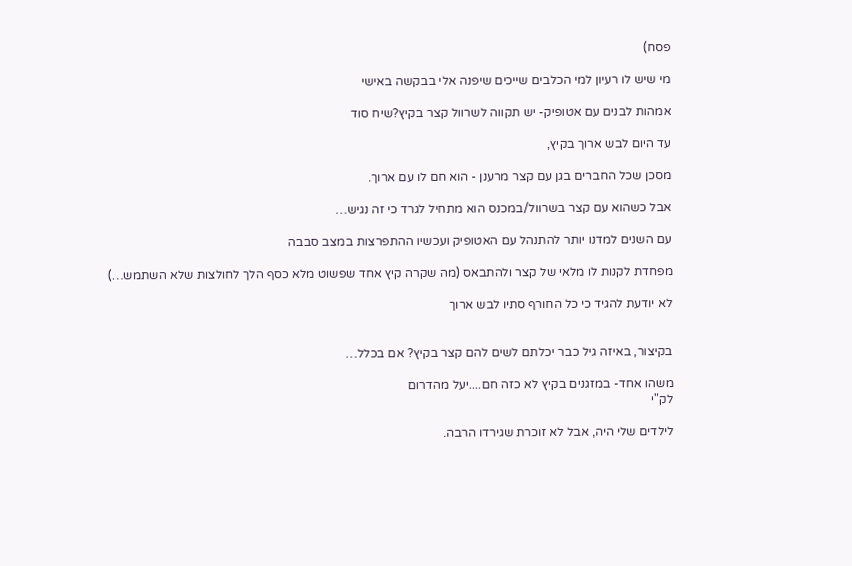פסח)

מי שיש לו רעיון למי הכלבים שייכים שיפנה אלי בבקשה באישי

אמהות לבנים עם אטופיק- יש תקווה לשרוול קצר בקיץ?שיח סוד

עד היום לבש ארוך בקיץ,

מסכן שכל החברים בגן עם קצר מרענן - הוא חם לו עם ארוך.

אבל כשהוא עם קצר בשרוול/במכנס הוא מתחיל לגרד כי זה נגיש…

עם השנים למדנו יותר להתנהל עם האטופיק ועכשיו ההתפרצות במצב סבבה

מפחדת לקנות לו מלאי של קצר ולהתבאס (מה שקרה קיץ אחד שפשוט מלא כסף הלך לחולצות שלא השתמש…)

לא יודעת להגיד כי כל החורף סתיו לבש ארוך


בקיצור, באיזה גיל כבר יכלתם לשים להם קצר בקיץ? אם בכלל…

משהו אחד- במזגנים בקיץ לא כזה חם....יעל מהדרום
לק"י

לילדים שלי היה, אבל לא זוכרת שגירדו הרבה.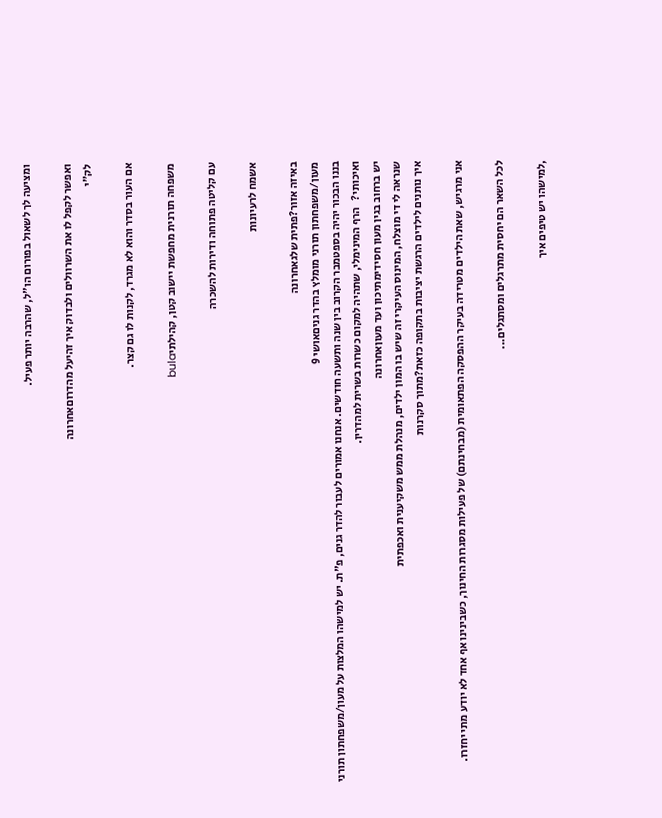ומציעה לך לשאול בפורום הו"ל, שהרבה יותר פעיל.

ואפשר לקפל לו את השרוולים ולבדוק איך זהיעל מהדרוםאחרונה
לק"י

אם העור בסדר והוא לא מגרד, לקנות לו גם קצר.

משפחה תורנית מחפשת יישוב קטן, קהילתיbula

עם קליטה פתוחה ודירות להשכרה

אשמח לרעיונות

באיזה אזור?פתית שלגאחרונה
מעון/משפחתון תורני מומלץ בהדר גניםאושי 9
בננו הבכור יהיה בספטמבר הקרוב בין שנה ותשעה חודשים. אנחנו אמורים לעבור להדר גנים, פ"ת. יש למישהו המלצות על מעון/משפחתון תורני ואיכותי?   הרף המינימלי, שתהיה למקום כשרות בשרית למהדרין.
יש ברחוב בגין מעון חסידימתיכון ועד מעוןאחרונה
שנראה לי די מוצלח, המינוס העיקרי זה שיש בו המון ילדים, מנהלת ממש משקיענית ואכפתית
איך נותנים לילדים הרגשת יציבות בתקופה כזאת?מתוך סקרנות

אני מרגיש, שאת הילדים מטרידה בעיקר ההפסקה הפתאומית (מבחינתם) של פעילות מסגרות החינוך, כשבינינו אף אחד לא יודע מתי יחזרו.

לכל השאר הם יחסית מתרגלים ומסתגלים...

,למישהו יש טיפים איך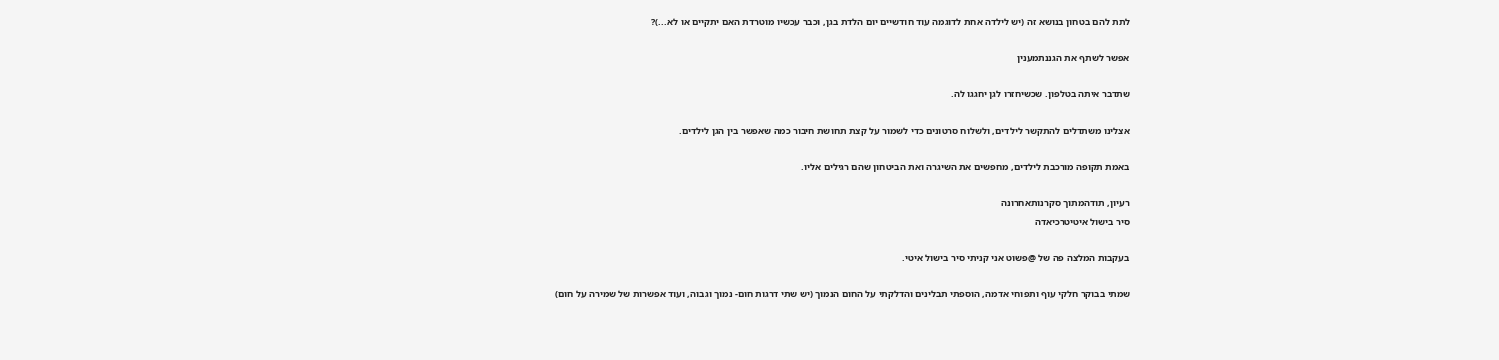לתת להם בטחון בנושא זה (יש לילדה אחת לדוגמה עוד חודשיים יום הלדת בגן, וכבר עכשיו מוטרדת האם יתקיים או לא...)?

אפשר לשתף את הגננתמענין

שתדבר איתה בטלפון. שכשיחזרו לגן יחגגו לה.

אצלינו משתדלים להתקשר לילדים, ולשלוח סרטונים כדי לשמור על קצת תחושת חיבור כמה שאפשר בין הגן לילדים.

באמת תקופה מורכבת לילדים, מחפשים את השיגרה ואת הביטחון שהם רגילים אליו.

רעיון, תודהמתוך סקרנותאחרונה
סיר בישול איטיטרכיאדה

בעקבות המלצה פה של @פשוט אני קניתי סיר בישול איטי.

שמתי בבוקר חלקי עוף ותפוחי אדמה, הוספתי תבלינים והדלקתי על החום הנמוך (יש שתי דרגות חום- נמוך וגבוה, ועוד אפשרות של שמירה על חום)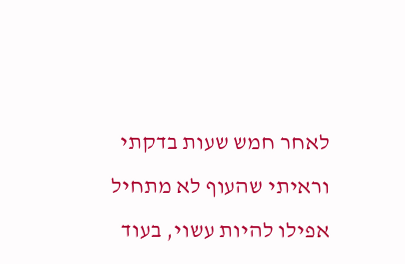לאחר חמש שעות בדקתי וראיתי שהעוף לא מתחיל אפילו להיות עשוי, בעוד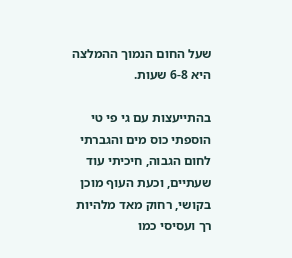שעל החום הנמוך ההמלצה היא 6-8 שעות.

בהתייעצות עם גי פי טי הוספתי כוס מים והגברתי לחום הגבוה, חיכיתי עוד שעתיים, וכעת העוף מוכן בקושי, רחוק מאד מלהיות רך ועסיסי כמו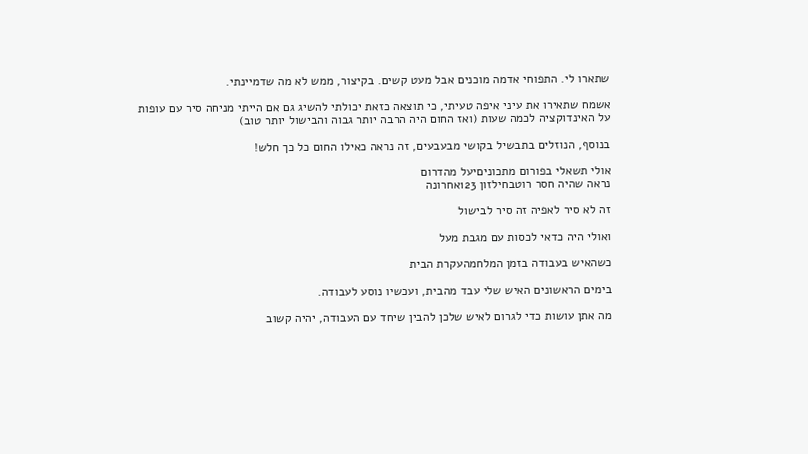שתארו לי. התפוחי אדמה מוכנים אבל מעט קשים. בקיצור, ממש לא מה שדמיינתי.

אשמח שתאירו את עיני איפה טעיתי, כי תוצאה כזאת יכולתי להשיג גם אם הייתי מניחה סיר עם עופות על האינדוקציה לכמה שעות (ואז החום היה הרבה יותר גבוה והבישול יותר טוב)

בנוסף, הנוזלים בתבשיל בקושי מבעבעים, זה נראה כאילו החום כל כך חלש!

אולי תשאלי בפורום מתכוניםיעל מהדרום
נראה שהיה חסר רוטבחילזון 123אחרונה

זה לא סיר לאפיה זה סיר לבישול

ואולי היה כדאי לכסות עם מגבת מעל

כשהאיש בעבודה בזמן המלחמהעקרת הבית

בימים הראשונים האיש שלי עבד מהבית, ועכשיו נוסע לעבודה.

מה אתן עושות כדי לגרום לאיש שלכן להבין שיחד עם העבודה, יהיה קשוב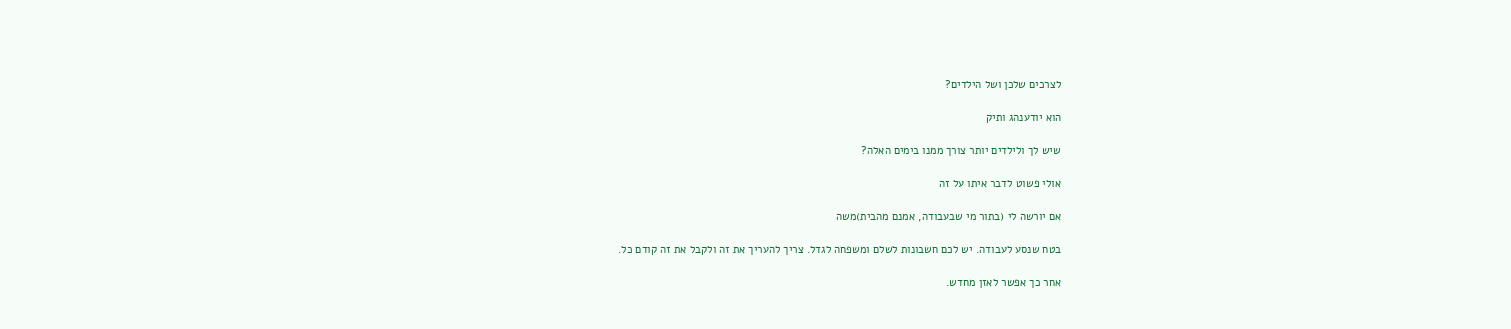לצרכים שלכן ושל הילדים?

הוא יודענהג ותיק

שיש לך ולילדים יותר צורך ממנו בימים האלה?

אולי פשוט לדבר איתו על זה

אם יורשה לי (בתור מי שבעבודה, אמנם מהבית)משה

בטח שנסע לעבודה. יש לכם חשבונות לשלם ומשפחה לגדל. צריך להעריך את זה ולקבל את זה קודם כל.

אחר כך אפשר לאזן מחדש.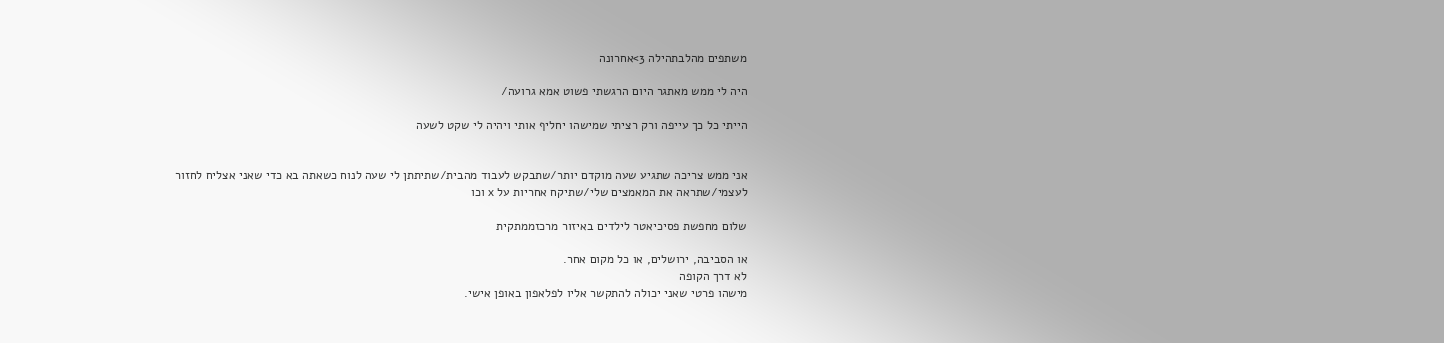משתפים מהלבתהילה 3>אחרונה

היה לי ממש מאתגר היום הרגשתי פשוט אמא גרועה/

הייתי כל כך עייפה ורק רציתי שמישהו יחליף אותי ויהיה לי שקט לשעה


אני ממש צריכה שתגיע שעה מוקדם יותר/שתבקש לעבוד מהבית/שתיתתן לי שעה לנוח כשאתה בא כדי שאני אצליח לחזור לעצמי/שתראה את המאמצים שלי/שתיקח אחריות על x וכו

שלום מחפשת פסיכיאטר לילדים באיזור מרכזממתקית

או הסביבה, ירושלים, או כל מקום אחר.
לא דרך הקופה
מישהו פרטי שאני יכולה להתקשר אליו לפלאפון באופן אישי.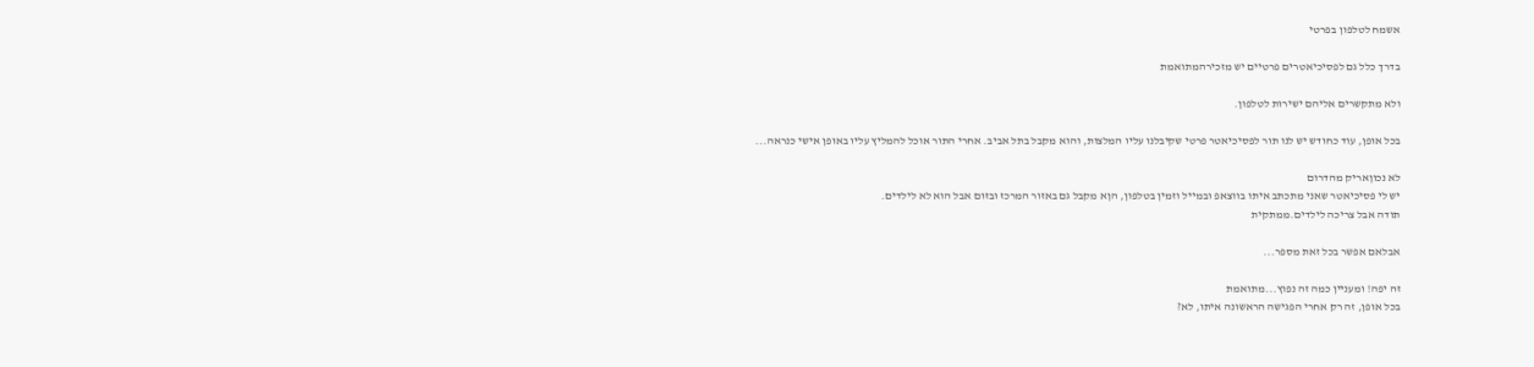אשמח לטלפון בפרטי

בדרך כלל גם לפסיכיאטרים פרטיים יש מזכירהמתואמת

ולא מתקשרים אליהם ישירות לטלפון.

בכל אופן, עוד כחודש יש לנו תור לפסיכיאטר פרטי שקיבלנו עליו המלצות, והוא מקבל בתל אביב. אחרי התור אוכל להמליץ עליו באופן אישי כנראה...

לא נכוןאריק מהדרום
יש לי פסיכיאטר שאני מתכתב איתו בווצאפ ובמייל וזמין בטלפון, הןא מקבל גם באזור המרכז ובזום אבל הוא לא לילדים.
תודה אבל צריכה לילדים.ממתקית

אבלאם אפשר בכל זאת מספר...

זה יפה! ומעניין כמה זה נפוץ...מתואמת
בכל אופן, זה רק אחרי הפגישה הראשונה איתו, לא?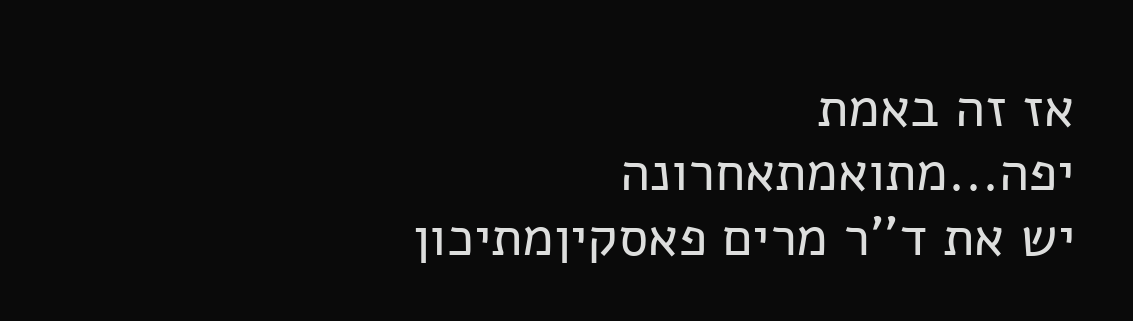אז זה באמת יפה...מתואמתאחרונה
יש את ד''ר מרים פאסקיןמתיכון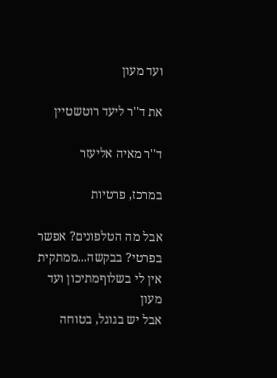ועד מעון

את ד''ר ליעד רוטשטיין

ד''ר מאיה אליעזר

במרכז, פרטיות

אבל מה הטלפונים? אפשר בפרטי? בבקשה...ממתקית
אין לי בשלוףמתיכון ועד מעון
אבל יש בגוגל, בטוחה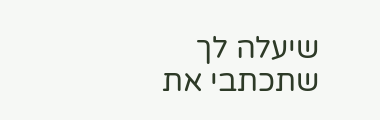שיעלה לך שתכתבי את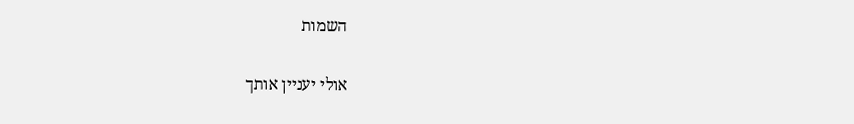השמות

אולי יעניין אותך